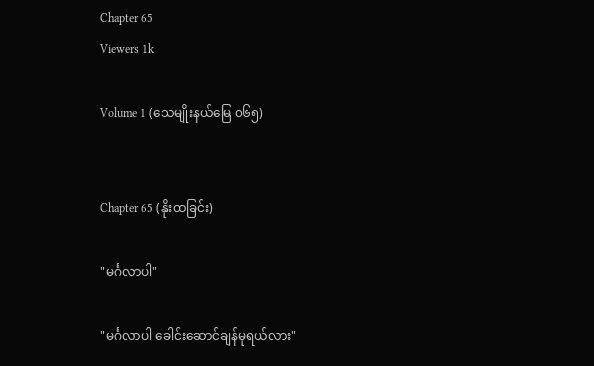Chapter 65
Viewers 1k

Volume 1 (သေမျိုးနယ်မြေ ၀၆၅)


Chapter 65 (နိုးထခြင်း)

"မင်္ဂလာပါ"

"မင်္ဂလာပါ ခေါင်းဆောင်ချန်မုရယ်လား"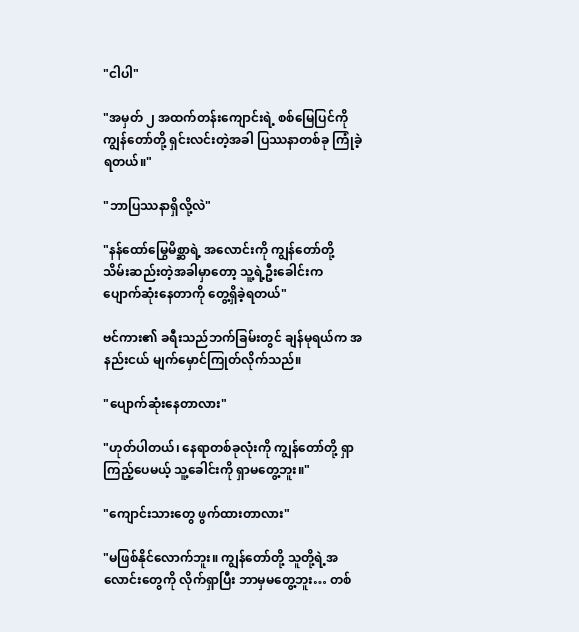"ငါပါ"

"အမှတ် ၂ အထက်တန်းကျောင်းရဲ့ စစ်မြေပြင်ကို ကျွန်တော်တို့ ရှင်းလင်းတဲ့အခါ ပြဿနာတစ်ခု ကြုံခဲ့ရတယ်။"

"ဘာပြဿနာရှိလို့လဲ"

"နန်ထော်မြွေမိစ္ဆာရဲ့ အလောင်းကို ကျွန်တော်တို့ သိမ်းဆည်းတဲ့အခါမှာတော့ သူ့ရဲ့ဦးခေါင်းက ပျောက်ဆုံးနေတာကို တွေ့ရှိခဲ့ရတယ်"

ဗင်ကား၏ ခရီးသည်ဘက်ခြမ်းတွင် ချန်မုရယ်က အနည်းငယ် မျက်မှောင်ကြုတ်လိုက်သည်။

"ပျောက်ဆုံးနေတာလား"

"ဟုတ်ပါတယ်၊ နေရာတစ်ခုလုံးကို ကျွန်တော်တို့ ရှာကြည့်ပေမယ့် သူ့ခေါင်းကို ရှာမတွေ့ဘူး။"

"ကျောင်းသားတွေ ဖွက်ထားတာလား"

"မဖြစ်နိုင်လောက်ဘူး။ ကျွန်တော်တို့ သူတို့ရဲ့အလောင်းတွေကို လိုက်ရှာပြီး ဘာမှမတွေ့ဘူး… တစ်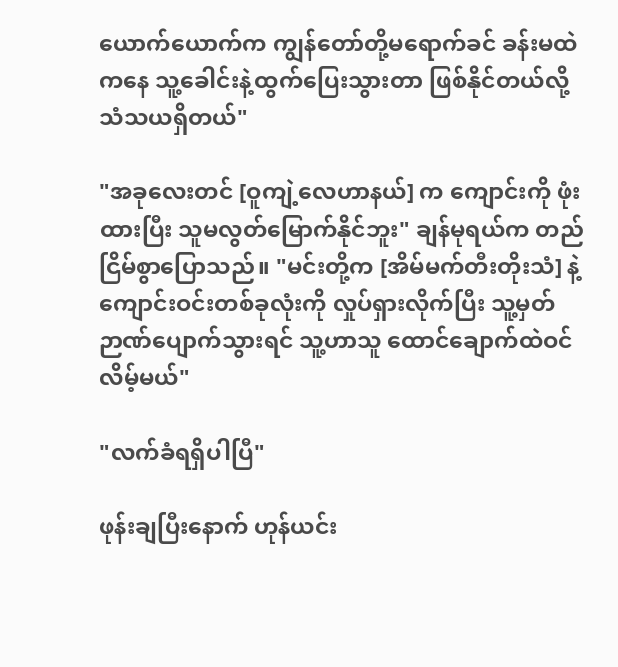ယောက်ယောက်က ကျွန်တော်‌တို့မရောက်ခင် ခန်းမထဲကနေ သူ့ခေါင်းနဲ့ထွက်ပြေးသွားတာ ဖြစ်နိုင်တယ်လို့ သံသယရှိတယ်"

"အခုလေးတင် [ဝူကျဲ့လေဟာနယ်] က ကျောင်းကို ဖုံးထားပြီး သူမလွတ်မြောက်နိုင်ဘူး" ချန်မုရယ်က တည်ငြိမ်စွာပြောသည်။ "မင်းတို့က [အိမ်မက်တီးတိုးသံ] နဲ့ ကျောင်းဝင်းတစ်ခုလုံးကို လှုပ်ရှားလိုက်ပြီး သူ့မှတ်ဉာဏ်ပျောက်သွားရင် သူ့ဟာသူ ထောင်ချောက်ထဲဝင်လိမ့်မယ်"

"လက်ခံရရှိပါပြီ"

ဖုန်းချပြီးနောက် ဟုန်ယင်း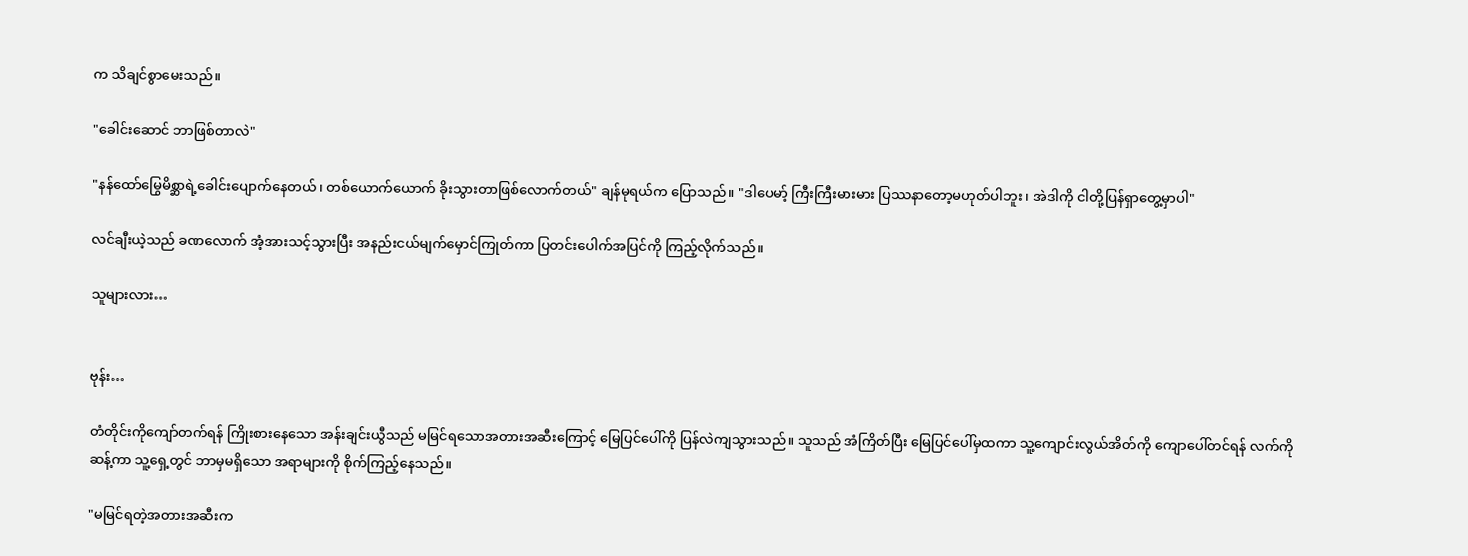က သိချင်စွာမေးသည်။

"ခေါင်းဆောင် ဘာဖြစ်တာလဲ"

"နန်ထော်မြွေမိစ္ဆာရဲ့ခေါင်းပျောက်နေတယ်၊ တစ်ယောက်ယောက် ခိုးသွားတာဖြစ်လောက်တယ်" ချန်မုရယ်က ပြောသည်။ "ဒါပေမာ့် ကြီးကြီးမားမား ပြဿနာတော့မဟုတ်ပါဘူး၊ အဲဒါကို ငါတို့ပြန်ရှာတွေ့မှာပါ"

လင်ချီးယဲ့သည် ခဏလောက် အံ့အားသင့်သွားပြီး အနည်းငယ်မျက်မှောင်ကြုတ်ကာ ပြတင်းပေါက်အပြင်ကို ကြည့်လိုက်သည်။

သူများလား…


ဗုန်း…

တံတိုင်းကိုကျော်တက်ရန် ကြိုးစားနေသော အန်းချင်းယွီသည် မမြင်ရသောအတားအဆီးကြောင့် မြေပြင်ပေါ်ကို ပြန်လဲကျသွားသည်။ သူသည် အံကြိတ်ပြီး မြေပြင်ပေါ်မှထကာ သူ့ကျောင်းလွယ်အိတ်ကို ကျောပေါ်တင်ရန် လက်ကိုဆန့်ကာ သူ့ရှေ့တွင် ဘာမှမရှိသော အရာများကို စိုက်ကြည့်နေသည်။

"မမြင်ရတဲ့အတားအဆီးက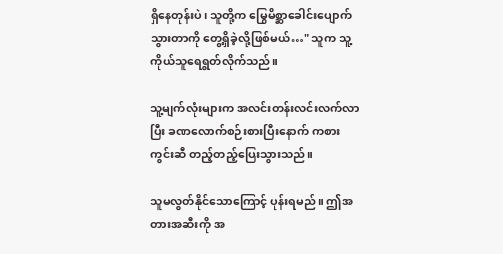ရှိနေတုန်းပဲ၊ သူတို့က မြွေမိစ္ဆာခေါင်းပျောက်သွားတာကို တွေ့ရှိခဲ့လို့ဖြစ်မယ်…" သူက သူ့ကိုယ်သူရေရွတ်လိုက်သည်။

သူ့မျက်လုံးများက အလင်းတန်းလင်းလက်လာပြီး ခဏလောက်စဉ်းစားပြီးနောက် ကစားကွင်းဆီ တည့်တည့်ပြေးသွားသည်။

သူမလွတ်နိုင်သောကြောင့် ပုန်းရမည်။ ဤအတားအဆီးကို အ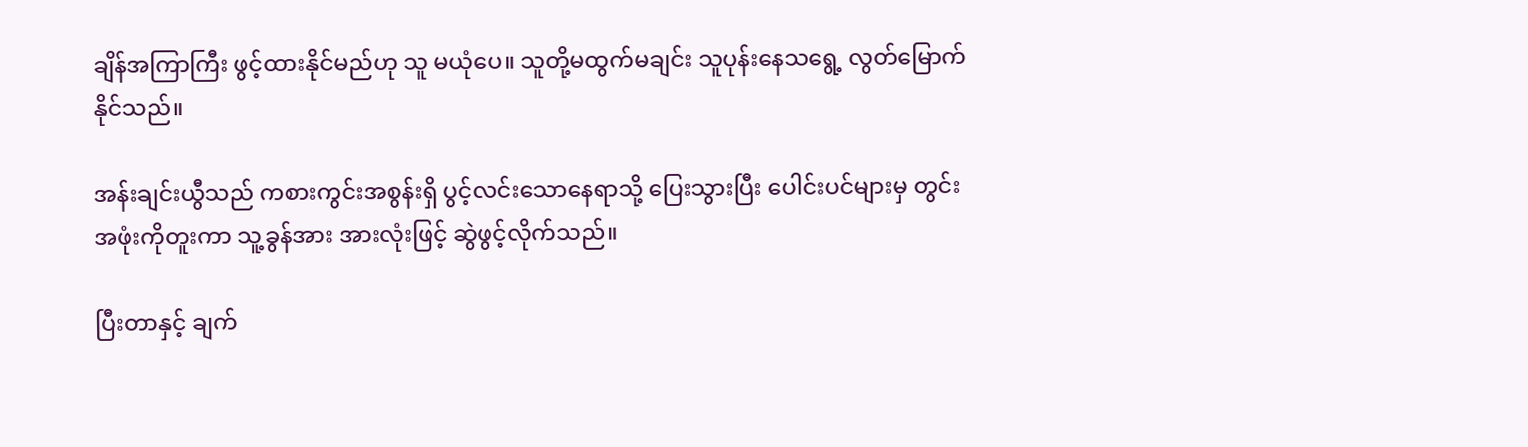ချိန်အကြာကြီး ဖွင့်ထားနိုင်မည်ဟု သူ မယုံပေ။ သူတို့မထွက်မချင်း သူပုန်းနေသရွေ့ လွတ်မြောက်နိုင်သည်။

အန်းချင်းယွီသည် ကစားကွင်းအစွန်းရှိ ပွင့်လင်းသောနေရာသို့ ပြေးသွားပြီး ပေါင်းပင်များမှ တွင်းအဖုံးကိုတူးကာ သူ့ခွန်အား အားလုံးဖြင့် ဆွဲဖွင့်လိုက်သည်။

ပြီးတာနှင့် ချက်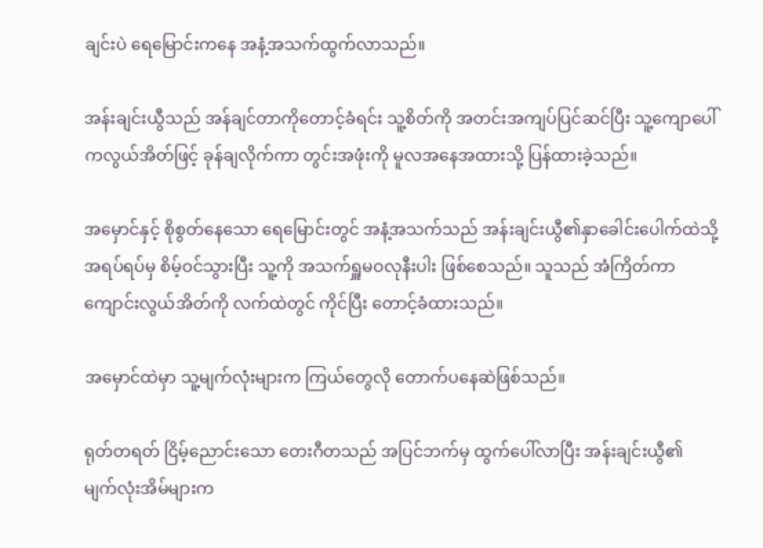ချင်းပဲ ရေမြောင်းကနေ အနံ့အသက်ထွက်လာသည်။

အန်းချင်းယွီသည် အန်ချင်တာကိုတောင့်ခံရင်း သူ့စိတ်ကို အတင်းအကျပ်ပြင်ဆင်ပြီး သူ့ကျောပေါ်ကလွယ်အိတ်ဖြင့် ခုန်ချလိုက်ကာ တွင်းအဖုံးကို မူလအနေအထားသို့ ပြန်ထားခဲ့သည်။

အမှောင်နှင့် စိုစွတ်နေသော ရေမြောင်းတွင် အနံ့အသက်သည် အန်းချင်းယွီ၏နှာခေါင်းပေါက်ထဲသို့ အရပ်ရပ်မှ စိမ့်ဝင်သွားပြီး သူ့ကို အသက်ရှူမဝလုနီးပါး ဖြစ်စေသည်။ သူသည် အံကြိတ်ကာ ကျောင်းလွယ်အိတ်ကို လက်ထဲတွင် ကိုင်ပြီး တောင့်ခံထားသည်။

အမှောင်ထဲမှာ သူ့မျက်လုံးများက ကြယ်တွေလို တောက်ပနေဆဲဖြစ်သည်။

ရုတ်တရတ် ငြိမ့်ညောင်းသော တေးဂီတသည် အပြင်ဘက်မှ ထွက်ပေါ်လာပြီး အန်းချင်းယွီ၏ မျက်လုံးအိမ်များက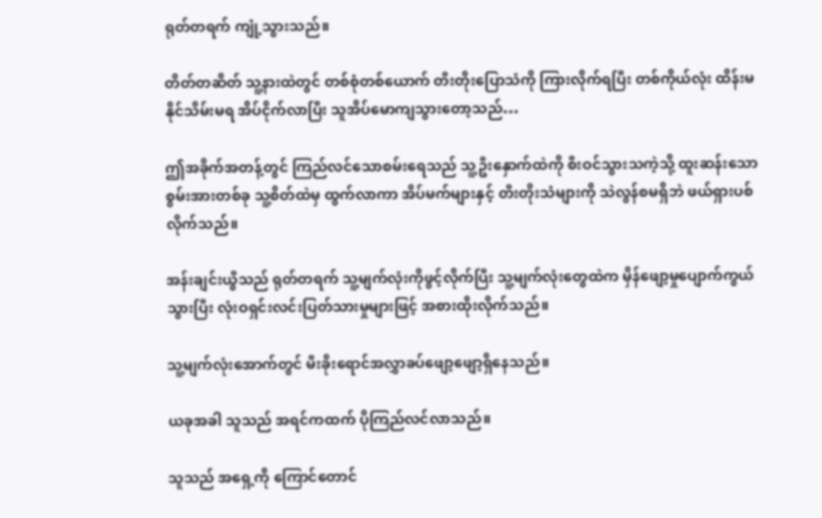ရုတ်တရက် ကျုံ့သွားသည်။

တိတ်တဆိတ် သူ့နားထဲတွင် တစ်စုံတစ်ယောက် တီးတိုးပြောသံကို ကြားလိုက်ရပြီး တစ်ကိုယ်လုံး ထိန်းမနိုင်သိမ်းမရ အိပ်ငိုက်လာပြီး သူအိပ်မောကျသွားတော့သည်…

ဤအခိုက်အတန့်တွင် ကြည်လင်သောစမ်းရေသည် သူ့ဦးနှောက်ထဲကို စီးဝင်သွားသကဲ့သို့ ထူးဆန်းသော စွမ်းအားတစ်ခု သူ့စိတ်ထဲမှ ထွက်လာကာ အိပ်မက်များနှင့် တီးတိုးသံများကို သဲလွန်စမရှိဘဲ ဖယ်ရှားပစ်လိုက်သည်။

အန်းချင်းယွီသည် ရုတ်တရက် သူ့မျက်လုံးကိုဖွင့်လိုက်ပြီး သူ့မျက်လုံးတွေထဲက မှိန်ဖျော့မှုပျောက်ကွယ်သွားပြီး လုံးဝရှင်းလင်းပြတ်သားမှုများဖြင့် အစားထိုးလိုက်သည်။

သူ့မျက်လုံးအောက်တွင် မီးခိုးရောင်အလွှာခပ်ဖျော့ဖျော့ရှိနေသည်။

ယခုအခါ သူသည် အရင်ကထက် ပိုကြည်လင်လာသည်။

သူသည် အရှေ့ကို ကြောင်တောင်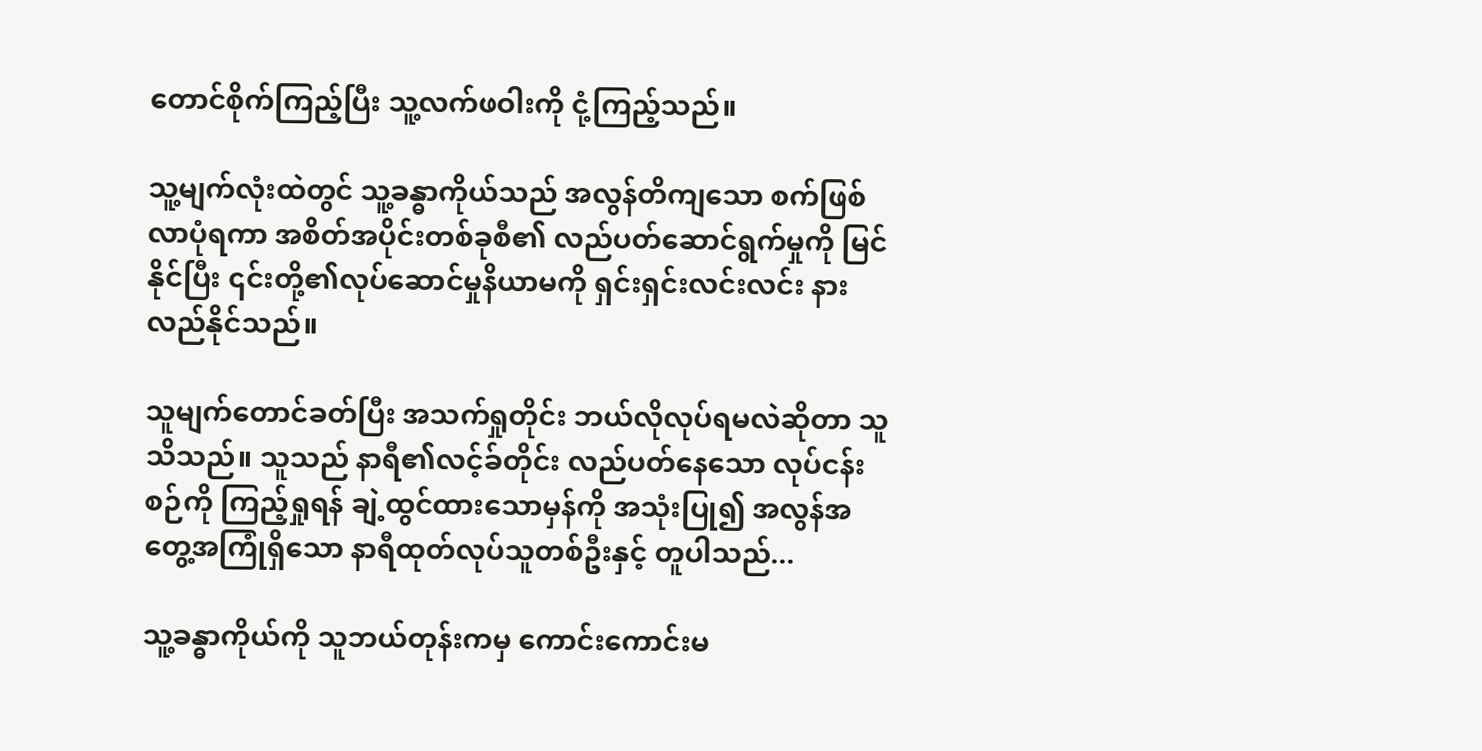တောင်စိုက်ကြည့်ပြီး သူ့လက်ဖဝါးကို ငုံ့ကြည့်သည်။

သူ့မျက်လုံးထဲတွင် သူ့ခန္ဓာကိုယ်သည် အလွန်တိကျသော စက်ဖြစ်လာပုံရကာ အစိတ်အပိုင်းတစ်ခုစီ၏ လည်ပတ်ဆောင်ရွက်မှုကို မြင်နိုင်ပြီး ၎င်းတို့၏လုပ်ဆောင်မှုနိယာမကို ရှင်းရှင်းလင်းလင်း နားလည်နိုင်သည်။

သူမျက်တောင်ခတ်ပြီး အသက်ရှုတိုင်း ဘယ်လိုလုပ်ရမလဲဆိုတာ သူသိသည်။ သူသည် နာရီ၏လင့်ခ်တိုင်း လည်ပတ်နေသော လုပ်ငန်းစဉ်ကို ကြည့်ရှုရန် ချဲ့ထွင်ထားသောမှန်ကို အသုံးပြု၍ အလွန်အတွေ့အကြုံရှိသော နာရီထုတ်လုပ်သူတစ်ဦးနှင့် တူပါသည်...

သူ့ခန္ဓာကိုယ်ကို သူဘယ်တုန်းကမှ ကောင်းကောင်းမ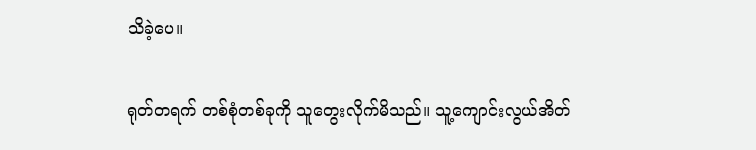သိခဲ့ပေ။

ရုတ်တရက် တစ်စုံတစ်ခုကို သူတွေးလိုက်မိသည်။ သူ့ကျောင်းလွယ်အိတ်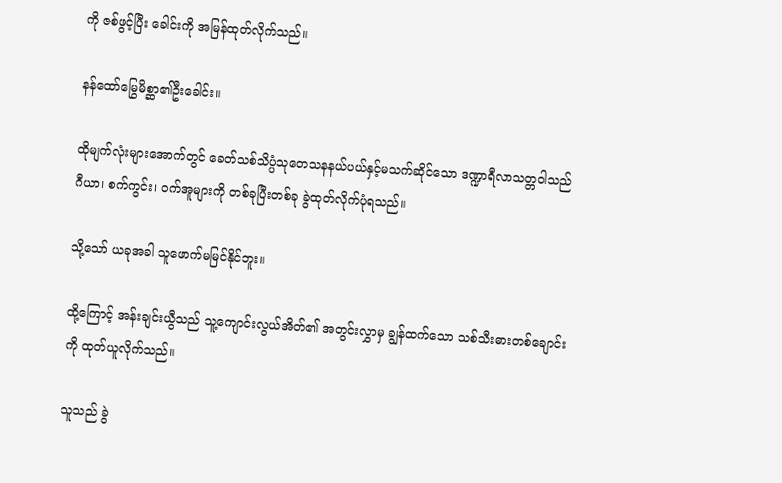ကို ဇစ်ဖွင့်ပြီး ခေါင်းကို အမြန်ထုတ်လိုက်သည်။

နန်ထော်မြွေမိစ္ဆာ၏ဦးခေါင်း။

ထိုမျက်လုံးများအောက်တွင် ခေတ်သစ်သိပ္ပံသုတေသနနယ်ပယ်နှင့်မသက်ဆိုင်သော ဒဏ္ဍာရီလာသတ္တဝါသည် ဂီယာ၊ စက်ကွင်း၊ ဝက်အူများကို တစ်ခုပြီးတစ်ခု ခွဲထုတ်လိုက်ပုံရသည်။

သို့သော် ယခုအခါ သူဖောက်မမြင်နိုင်ဘူး။

ထို့ကြောင့် အန်းချင်းယွီသည် သူ့ကျောင်းလွယ်အိတ်၏ အတွင်းလွှာမှ ချွန်ထက်သော သစ်သီးဓားတစ်ချောင်းကို ထုတ်ယူလိုက်သည်။

သူသည် ခွဲ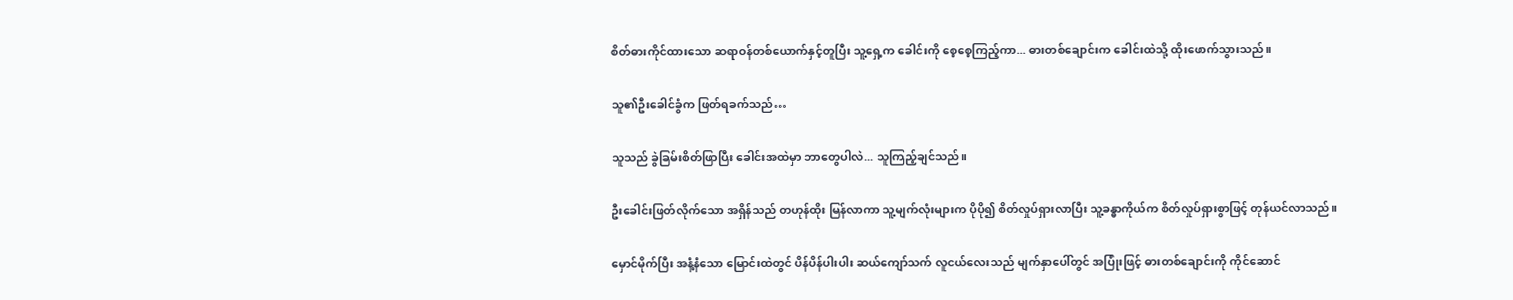စိတ်ဓားကိုင်ထားသော ဆရာဝန်တစ်ယောက်နှင့်တူပြီး သူ့ရှေ့က ခေါင်းကို စေ့စေ့ကြည့်ကာ... ဓားတစ်ချောင်းက ခေါင်းထဲသို့ ထိုးဖောက်သွားသည်။

သူ၏ဦးခေါင်ခွံက ဖြတ်ရခက်သည်…

သူသည် ခွဲခြမ်းစိတ်ဖြာပြီး ခေါင်းအထဲမှာ ဘာတွေပါလဲ... သူကြည့်ချင်သည်။

ဦးခေါင်းဖြတ်လိုက်သော အရှိန်သည် တဟုန်ထိုး မြန်လာကာ သူ့မျက်လုံးများက ပိုပို၍ စိတ်လှုပ်ရှားလာပြီး သူ့ခန္ဓာကိုယ်က စိတ်လှုပ်ရှားစွာဖြင့် တုန်ယင်လာသည်။

မှောင်မိုက်ပြီး အနံ့နံသော မြောင်းထဲတွင် ပိန်ပိန်ပါးပါး ဆယ်ကျော်သက် လူငယ်လေးသည် မျက်နှာပေါ်တွင် အပြုံးဖြင့် ဓားတစ်ချောင်းကို ကိုင်ဆောင်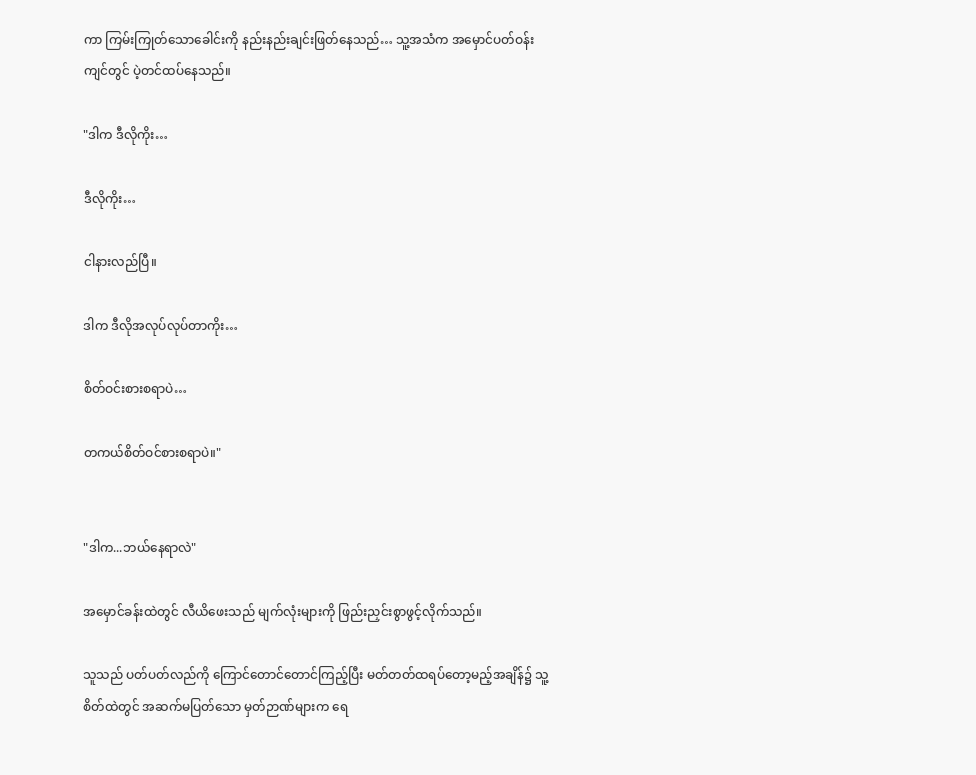ကာ ကြမ်းကြုတ်သောခေါင်းကို နည်းနည်းချင်းဖြတ်နေသည်… သူ့အသံက အမှောင်ပတ်ဝန်းကျင်တွင် ပဲ့တင်ထပ်နေသည်။

"ဒါက ဒီလိုကိုး…

ဒီလိုကိုး…

ငါနားလည်ပြီ။

ဒါက ဒီလိုအလုပ်လုပ်တာကိုး…

စိတ်ဝင်းစားစရာပဲ…

တကယ်စိတ်ဝင်စားစရာပဲ။"


"ဒါက...ဘယ်နေရာလဲ"

အမှောင်ခန်းထဲတွင် လီယိဖေးသည် မျက်လုံးများကို ဖြည်းညှင်းစွာဖွင့်လိုက်သည်။

သူသည် ပတ်ပတ်လည်ကို ကြောင်တောင်တောင်ကြည့်ပြီး မတ်တတ်ထရပ်တော့မည့်အချိန်၌ သူ့စိတ်ထဲတွင် အဆက်မပြတ်သော မှတ်ဉာဏ်များက ရေ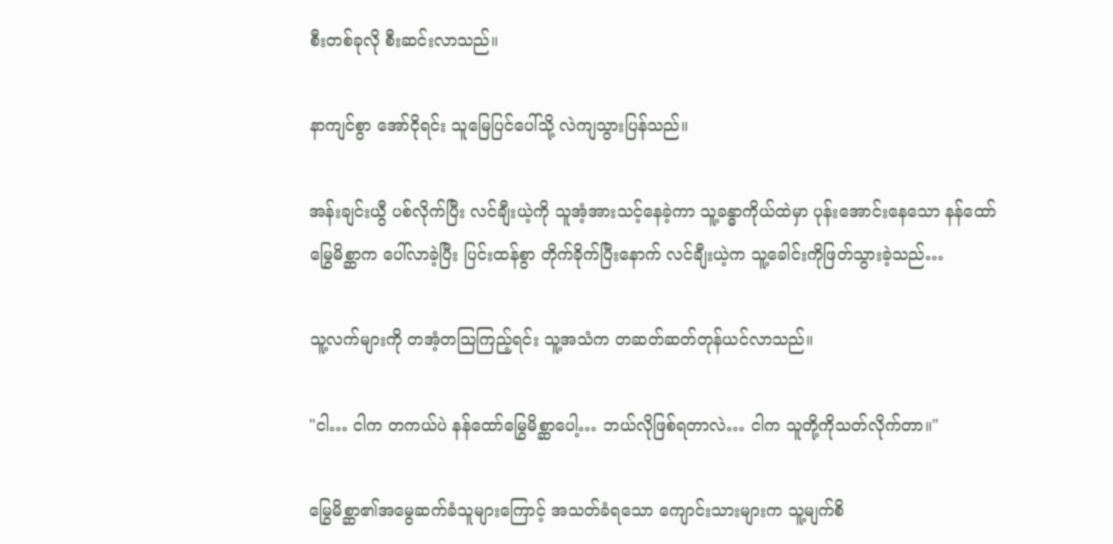စီးတစ်ခုလို စီးဆင်းလာသည်။

နာကျင်စွာ အော်ငိုရင်း သူမြေပြင်ပေါ်သို့ လဲကျသွားပြန်သည်။

အန်းချင်းယွီ ပစ်လိုက်ပြီး လင်ချီးယဲ့ကို သူအံ့အားသင့်နေခဲ့ကာ သူ့ခန္ဓာကိုယ်ထဲမှာ ပုန်းအောင်းနေသော နန်ထော်မြွေမိစ္ဆာက ပေါ်လာခဲ့ပြီး ပြင်းထန်စွာ တိုက်ခိုက်ပြီးနောက် လင်ချီးယဲ့က သူ့ခေါင်းကိုဖြတ်သွားခဲ့သည်…

သူ့လက်များကို တအံ့တသြကြည့်ရင်း သူ့အသံက တဆတ်ဆတ်တုန်ယင်လာသည်။

"ငါ… ငါက တကယ်ပဲ နန်ထော်မြွေမိစ္ဆာပေါ့… ဘယ်လိုဖြစ်ရတာလဲ… ငါက သူတို့ကိုသတ်လိုက်တာ။"

မြွေမိစ္ဆာ၏အမွေဆက်ခံသူများကြောင့် အသတ်ခံရသော ကျောင်းသားများက သူ့မျက်စိ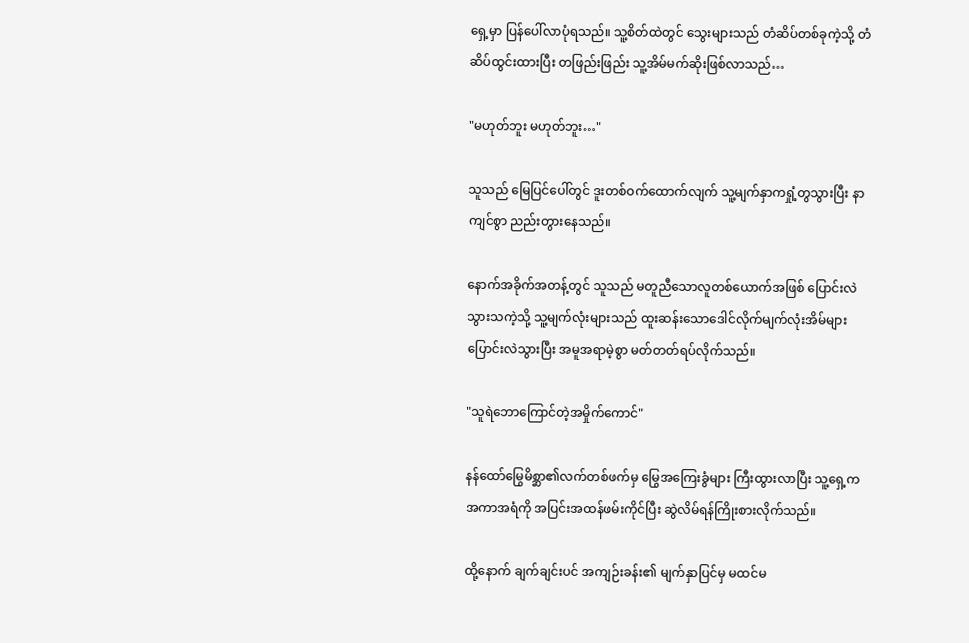ရှေ့မှာ ပြန်ပေါ်လာပုံရသည်။ သူ့စိတ်ထဲတွင် သွေးများသည် တံဆိပ်တစ်ခုကဲ့သို့ တံဆိပ်ထွင်းထားပြီး တဖြည်းဖြည်း သူ့အိမ်မက်ဆိုးဖြစ်လာသည်…

"မဟုတ်ဘူး မဟုတ်ဘူး…"

သူသည် မြေပြင်ပေါ်တွင် ဒူးတစ်ဝက်ထောက်လျက် သူ့မျက်နှာကရှုံ့တွသွားပြီး နာကျင်စွာ ညည်းတွားနေသည်။

နောက်အခိုက်အတန့်တွင် သူသည် မတူညီသောလူတစ်ယောက်အဖြစ် ပြောင်းလဲသွားသကဲ့သို့ သူ့မျက်လုံးများသည် ‌ထူးဆန်းသောဒေါင်လိုက်မျက်လုံးအိမ်များပြောင်းလဲသွားပြီး အမူအရာမဲ့စွာ မတ်တတ်ရပ်လိုက်သည်။

"သူရဲဘောကြောင်တဲ့အမှိုက်ကောင်"

နန်ထော်မြွေမိစ္ဆာ၏လက်တစ်ဖက်မှ မြွေအကြေးခွံများ ကြီးထွားလာပြီး သူ့ရှေ့က အကာအရံကို အပြင်းအထန်ဖမ်းကိုင်ပြီး ဆွဲလိမ်ရန်ကြိုးစားလိုက်သည်။

ထို့နောက် ချက်ချင်းပင် အကျဉ်းခန်း၏ မျက်နှာပြင်မှ မထင်မ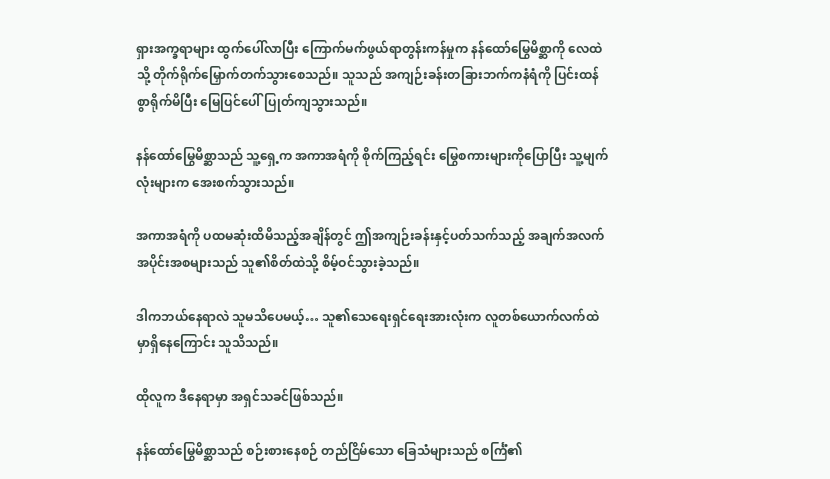ရှားအက္ခရာများ ထွက်ပေါ်လာပြီး ကြောက်မက်ဖွယ်ရာတွန်းကန်မှုက နန်ထော်မြွေမိစ္ဆာကို လေထဲသို့ တိုက်ရိုက်မြှောက်တက်သွားစေသည်။ သူသည် အကျဉ်းခန်းတခြားဘက်ကနံရံကို ပြင်းထန်စွာရိုက်မိပြီး မြေပြင်ပေါ်ပြုတ်ကျသွားသည်။

နန်ထော်မြွေမိစ္ဆာသည် သူ့ရှေ့က အကာအရံကို စိုက်ကြည့်ရင်း မြွေစကားများကိုပြောပြီး သူ့မျက်လုံးများက အေးစက်သွားသည်။

အကာအရံကို ပထမဆုံးထိမိသည့်အချိန်တွင် ဤအကျဉ်းခန်းနှင့်ပတ်သက်သည့် အချက်အလက်အပိုင်းအစများသည် သူ၏စိတ်ထဲသို့ စိမ့်ဝင်သွားခဲ့သည်။

ဒါကဘယ်နေရာလဲ သူမသိပေမယ့်… သူ၏သေရေးရှင်ရေးအားလုံးက လူတစ်ယောက်လက်ထဲမှာရှိနေကြောင်း သူသိသည်။

ထိုလူက ဒီနေရာမှာ အရှင်သခင်ဖြစ်သည်။

နန်ထော်မြွေမိစ္ဆာသည် စဉ်းစားနေစဉ် တည်ငြိမ်သော ခြေသံများသည် စင်္ကြံ၏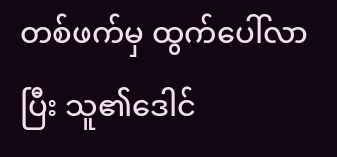တစ်ဖက်မှ ထွက်ပေါ်လာပြီး သူ၏ဒေါင်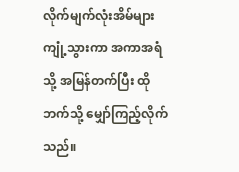လိုက်မျက်လုံးအိမ်များကျုံ့သွားကာ အကာအရံသို့ အမြန်တက်ပြီး ထိုဘက်သို့ မျှော်ကြည့်လိုက်သည်။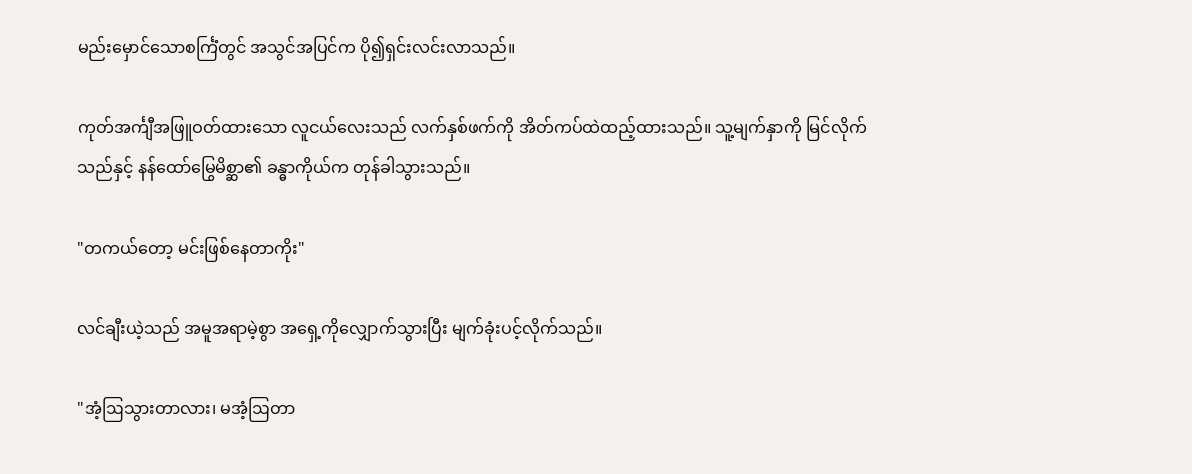မည်းမှောင်သောစင်္ကြံတွင် အသွင်အပြင်က ပို၍ရှင်းလင်းလာသည်။

ကုတ်အင်္ကျီအဖြူဝတ်ထားသော လူငယ်လေးသည် လက်နှစ်ဖက်ကို အိတ်ကပ်ထဲထည့်ထားသည်။ သူ့မျက်နှာကို မြင်လိုက်သည်နှင့် နန်ထော်မြွေမိစ္ဆာ၏ ခန္ဓာကိုယ်က တုန်ခါသွားသည်။

"တကယ်တော့ မင်းဖြစ်နေတာကိုး"

လင်ချီးယဲ့သည် အမူအရာမဲ့စွာ အရှေ့ကိုလျှောက်သွားပြီး မျက်ခုံးပင့်လိုက်သည်။

"အံ့ဩသွားတာလား၊ မအံ့ဩတာ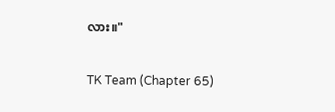လား။"

TK Team (Chapter 65)